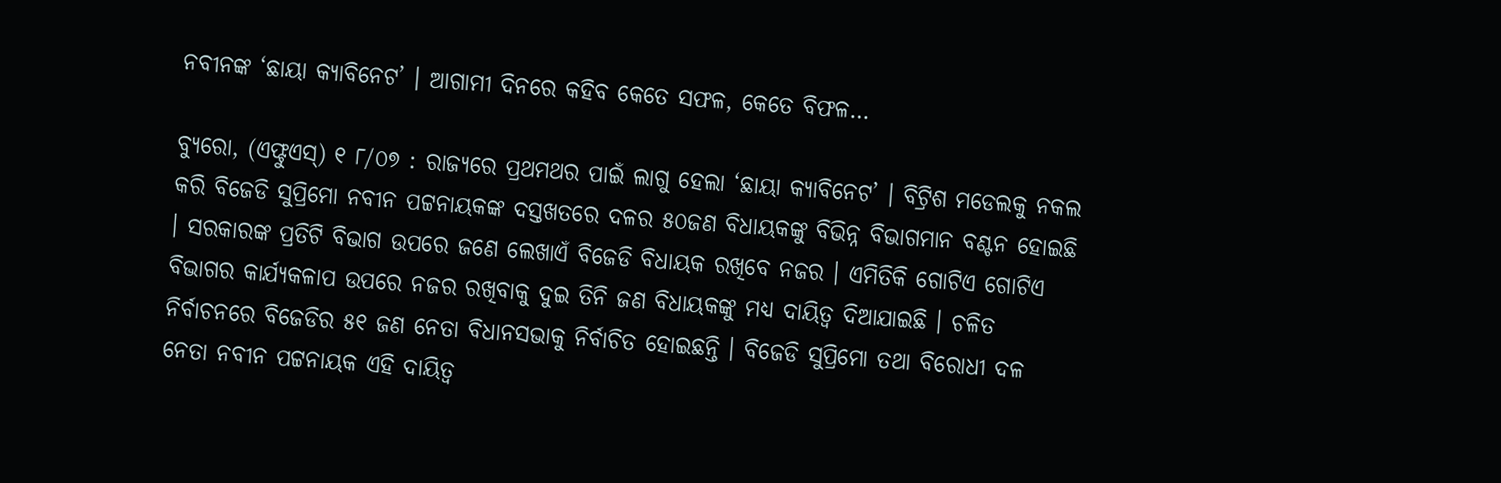ନବୀନଙ୍କ ‘ଛାୟା କ୍ୟାବିନେଟ’ । ଆଗାମୀ ଦିନରେ କହିବ କେତେ ସଫଳ, କେତେ ବିଫଳ…

ବ୍ୟୁରୋ, (ଏଫ୍ଟୁଏସ୍) ୧ ୮/୦୭ : ରାଜ୍ୟରେ ପ୍ରଥମଥର ପାଇଁ ଲାଗୁ ହେଲା ‘ଛାୟା କ୍ୟାବିନେଟ’ । ବିଟ୍ରିଶ ମଡେଲକୁ ନକଲ କରି ବିଜେଡି ସୁପ୍ରିମୋ ନବୀନ ପଟ୍ଟନାୟକଙ୍କ ଦସ୍ତଖତରେ ଦଳର ୫୦ଜଣ ବିଧାୟକଙ୍କୁ ବିଭିନ୍ନ ବିଭାଗମାନ ବଣ୍ଟନ ହୋଇଛି । ସରକାରଙ୍କ ପ୍ରତିଟି ବିଭାଗ ଉପରେ ଜଣେ ଲେଖାଏଁ ବିଜେଡି ବିଧାୟକ ରଖିବେ ନଜର । ଏମିତିକି ଗୋଟିଏ ଗୋଟିଏ ବିଭାଗର କାର୍ଯ୍ୟକଳାପ ଉପରେ ନଜର ରଖିବାକୁ ଦୁଇ ତିନି ଜଣ ବିଧାୟକଙ୍କୁ ମଧ୍ୟ ଦାୟିତ୍ୱ ଦିଆଯାଇଛି । ଚଳିତ ନିର୍ବାଚନରେ ବିଜେଡିର ୫୧ ଜଣ ନେତା ବିଧାନସଭାକୁ ନିର୍ବାଚିତ ହୋଇଛନ୍ତି । ବିଜେଡି ସୁପ୍ରିମୋ ତଥା ବିରୋଧୀ ଦଳ ନେତା ନବୀନ ପଟ୍ଟନାୟକ ଏହି ଦାୟିତ୍ୱ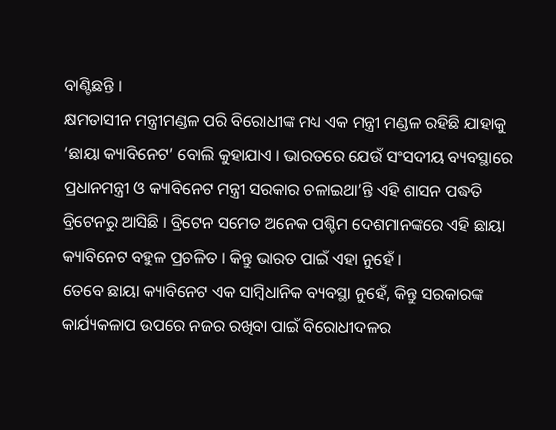ବାଣ୍ଟିଛନ୍ତି ।
କ୍ଷମତାସୀନ ମନ୍ତ୍ରୀମଣ୍ଡଳ ପରି ବିରୋଧୀଙ୍କ ମଧ୍ୟ ଏକ ମନ୍ତ୍ରୀ ମଣ୍ଡଳ ରହିଛି ଯାହାକୁ ‘ଛାୟା କ୍ୟାବିନେଟ’ ବୋଲି କୁହାଯାଏ । ଭାରତରେ ଯେଉଁ ସଂସଦୀୟ ବ୍ୟବସ୍ଥାରେ ପ୍ରଧାନମନ୍ତ୍ରୀ ଓ କ୍ୟାବିନେଟ ମନ୍ତ୍ରୀ ସରକାର ଚଳାଇଥା’ନ୍ତି ଏହି ଶାସନ ପଦ୍ଧତି ବ୍ରିଟେନରୁ ଆସିଛି । ବ୍ରିଟେନ ସମେତ ଅନେକ ପଶ୍ଚିମ ଦେଶମାନଙ୍କରେ ଏହି ଛାୟା କ୍ୟାବିନେଟ ବହୁଳ ପ୍ରଚଳିତ । କିନ୍ତୁ ଭାରତ ପାଇଁ ଏହା ନୁହେଁ ।
ତେବେ ଛାୟା କ୍ୟାବିନେଟ ଏକ ସାମ୍ବିଧାନିକ ବ୍ୟବସ୍ଥା ନୁହେଁ, କିନ୍ତୁ ସରକାରଙ୍କ କାର୍ଯ୍ୟକଳାପ ଉପରେ ନଜର ରଖିବା ପାଇଁ ବିରୋଧୀଦଳର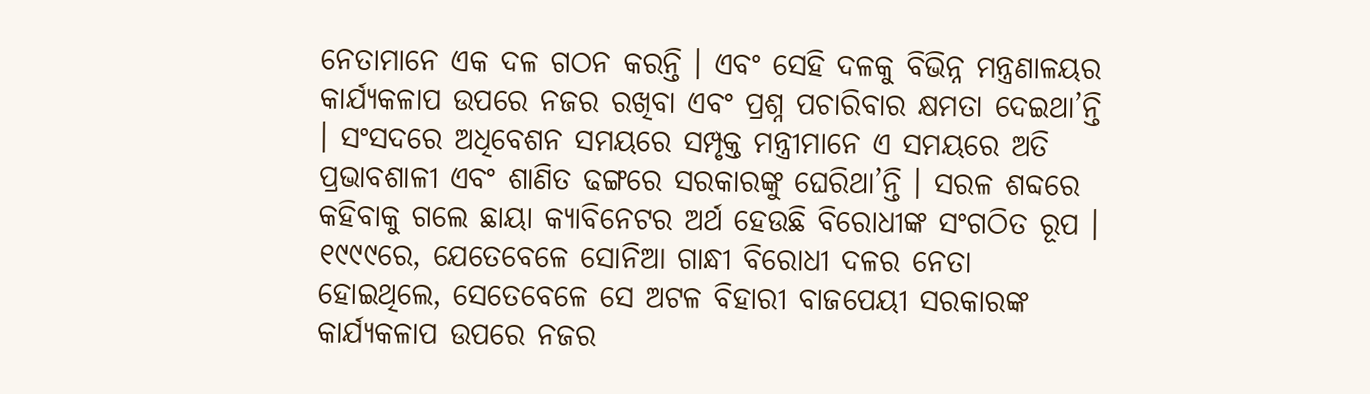ନେତାମାନେ ଏକ ଦଳ ଗଠନ କରନ୍ତି । ଏବଂ ସେହି ଦଳକୁ ବିଭିନ୍ନ ମନ୍ତ୍ରଣାଳୟର କାର୍ଯ୍ୟକଳାପ ଉପରେ ନଜର ରଖିବା ଏବଂ ପ୍ରଶ୍ନ ପଚାରିବାର କ୍ଷମତା ଦେଇଥା’ନ୍ତି । ସଂସଦରେ ଅଧିବେଶନ ସମୟରେ ସମ୍ପୃକ୍ତ ମନ୍ତ୍ରୀମାନେ ଏ ସମୟରେ ଅତି ପ୍ରଭାବଶାଳୀ ଏବଂ ଶାଣିତ ଢଙ୍ଗରେ ସରକାରଙ୍କୁ ଘେରିଥା’ନ୍ତି । ସରଳ ଶବ୍ଦରେ କହିବାକୁ ଗଲେ ଛାୟା କ୍ୟାବିନେଟର ଅର୍ଥ ହେଉଛି ବିରୋଧୀଙ୍କ ସଂଗଠିତ ରୂପ ।
୧୯୯୯ରେ, ଯେତେବେଳେ ସୋନିଆ ଗାନ୍ଧୀ ବିରୋଧୀ ଦଳର ନେତା ହୋଇଥିଲେ, ସେତେବେଳେ ସେ ଅଟଳ ବିହାରୀ ବାଜପେୟୀ ସରକାରଙ୍କ କାର୍ଯ୍ୟକଳାପ ଉପରେ ନଜର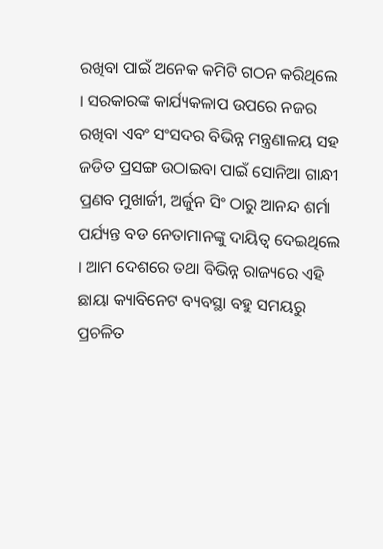ରଖିବା ପାଇଁ ଅନେକ କମିଟି ଗଠନ କରିଥିଲେ । ସରକାରଙ୍କ କାର୍ଯ୍ୟକଳାପ ଉପରେ ନଜର ରଖିବା ଏବଂ ସଂସଦର ବିଭିନ୍ନ ମନ୍ତ୍ରଣାଳୟ ସହ ଜଡିତ ପ୍ରସଙ୍ଗ ଉଠାଇବା ପାଇଁ ସୋନିଆ ଗାନ୍ଧୀ ପ୍ରଣବ ମୁଖାର୍ଜୀ, ଅର୍ଜୁନ ସିଂ ଠାରୁ ଆନନ୍ଦ ଶର୍ମା ପର୍ଯ୍ୟନ୍ତ ବଡ ନେତାମାନଙ୍କୁ ଦାୟିତ୍ୱ ଦେଇଥିଲେ । ଆମ ଦେଶରେ ତଥା ବିଭିନ୍ନ ରାଜ୍ୟରେ ଏହି ଛାୟା କ୍ୟାବିନେଟ ବ୍ୟବସ୍ଥା ବହୁ ସମୟରୁ ପ୍ରଚଳିତ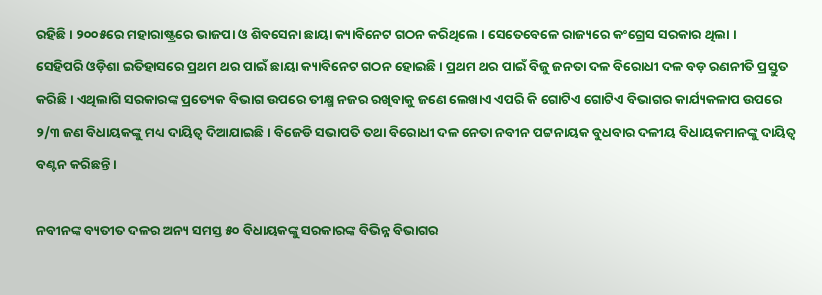ରହିଛି । ୨୦୦୫ରେ ମହାରାଷ୍ଟ୍ରରେ ଭାଜପା ଓ ଶିବସେନା ଛାୟା କ୍ୟାବିନେଟ ଗଠନ କରିଥିଲେ । ସେତେବେଳେ ରାଜ୍ୟରେ କଂଗ୍ରେସ ସରକାର ଥିଲା ।
ସେହିପରି ଓଡ଼ିଶା ଇତିହାସରେ ପ୍ରଥମ ଥର ପାଇଁ ଛାୟା କ୍ୟାବିନେଟ ଗଠନ ହୋଇଛି । ପ୍ରଥମ ଥର ପାଇଁ ବିଜୁ ଜନତା ଦଳ ବିରୋଧୀ ଦଳ ବଡ଼ ରଣନୀତି ପ୍ରସ୍ତୁତ କରିଛି । ଏଥିଲାଗି ସରକାରଙ୍କ ପ୍ରତ୍ୟେକ ବିଭାଗ ଉପରେ ତୀକ୍ଷ୍ମ ନଜର ରଖିବାକୁ ଜଣେ ଲେଖାଏ ଏପରି କି ଗୋଟିଏ ଗୋଟିଏ ବିଭାଗର କାର୍ଯ୍ୟକଳାପ ଉପରେ ୨/୩ ଜଣ ବିଧାୟକଙ୍କୁ ମଧ୍ୟ ଦାୟିତ୍ୱ ଦିଆଯାଇଛି । ବିଜେଡି ସଭାପତି ତଥା ବିରୋଧୀ ଦଳ ନେତା ନବୀନ ପଟ୍ଟନାୟକ ବୁଧବାର ଦଳୀୟ ବିଧାୟକମାନଙ୍କୁ ଦାୟିତ୍ୱ ବଣ୍ଟନ କରିଛନ୍ତି ।

ନବୀନଙ୍କ ବ୍ୟତୀତ ଦଳର ଅନ୍ୟ ସମସ୍ତ ୫୦ ବିଧାୟକଙ୍କୁ ସରକାରଙ୍କ ବିଭିନ୍ନ ବିଭାଗର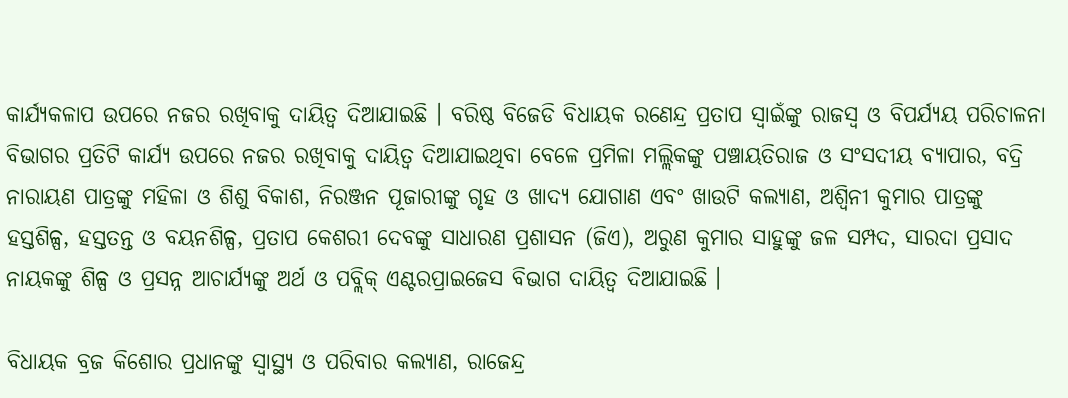କାର୍ଯ୍ୟକଳାପ ଉପରେ ନଜର ରଖିବାକୁ ଦାୟିତ୍ୱ ଦିଆଯାଇଛି । ବରିଷ୍ଠ ବିଜେଡି ବିଧାୟକ ରଣେନ୍ଦ୍ର ପ୍ରତାପ ସ୍ୱାଇଁଙ୍କୁ ରାଜସ୍ୱ ଓ ବିପର୍ଯ୍ୟୟ ପରିଚାଳନା ବିଭାଗର ପ୍ରତିଟି କାର୍ଯ୍ୟ ଉପରେ ନଜର ରଖିବାକୁ ଦାୟିତ୍ୱ ଦିଆଯାଇଥିବା ବେଳେ ପ୍ରମିଳା ମଲ୍ଲିକଙ୍କୁ ପଞ୍ଚାୟତିରାଜ ଓ ସଂସଦୀୟ ବ୍ୟାପାର, ବଦ୍ରି ନାରାୟଣ ପାତ୍ରଙ୍କୁ ମହିଳା ଓ ଶିଶୁ ବିକାଶ, ନିରଞ୍ଜନ ପୂଜାରୀଙ୍କୁ ଗୃହ ଓ ଖାଦ୍ୟ ଯୋଗାଣ ଏବଂ ଖାଉଟି କଲ୍ୟାଣ, ଅଶ୍ୱିନୀ କୁମାର ପାତ୍ରଙ୍କୁ ହସ୍ତଶିଳ୍ପ, ହସ୍ତତନ୍ତ ଓ ବୟନଶିଳ୍ପ, ପ୍ରତାପ କେଶରୀ ଦେବଙ୍କୁ ସାଧାରଣ ପ୍ରଶାସନ (ଜିଏ), ଅରୁଣ କୁମାର ସାହୁଙ୍କୁ ଜଳ ସମ୍ପଦ, ସାରଦା ପ୍ରସାଦ ନାୟକଙ୍କୁ ଶିଳ୍ପ ଓ ପ୍ରସନ୍ନ ଆଚାର୍ଯ୍ୟଙ୍କୁ ଅର୍ଥ ଓ ପବ୍ଲିକ୍ ଏଣ୍ଟରପ୍ରାଇଜେସ ବିଭାଗ ଦାୟିତ୍ୱ ଦିଆଯାଇଛି ।

ବିଧାୟକ ବ୍ରଜ କିଶୋର ପ୍ରଧାନଙ୍କୁ ସ୍ୱାସ୍ଥ୍ୟ ଓ ପରିବାର କଲ୍ୟାଣ, ରାଜେନ୍ଦ୍ର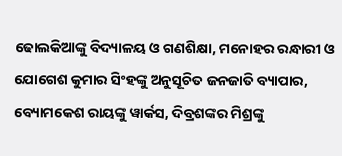ଢୋଲକିଆଙ୍କୁ ବିଦ୍ୟାଳୟ ଓ ଗଣଶିକ୍ଷା, ମନୋହର ରନ୍ଧାରୀ ଓ ଯୋଗେଶ କୁମାର ସିଂହଙ୍କୁ ଅନୁସୂଚିତ ଜନଜାତି ବ୍ୟାପାର, ବ୍ୟୋମକେଶ ରାୟଙ୍କୁ ୱାର୍କସ, ଦିବ୍ରଶଙ୍କର ମିଶ୍ରଙ୍କୁ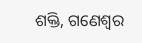ଶକ୍ତି, ଗଣେଶ୍ୱର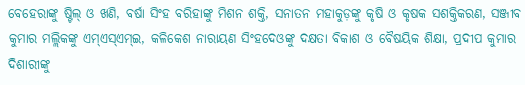ବେହେରାଙ୍କୁ ଷ୍ଟିଲ୍ ଓ ଖଣି, ବର୍ଷା ସିଂହ ବରିହାଙ୍କୁ ମିଶନ ଶକ୍ତି, ସନାତନ ମହାକୁଡ଼ଙ୍କୁ କୃଷି ଓ କୃଷକ ସଶକ୍ତିକରଣ, ସଞ୍ଜୀବ କୁମାର ମଲ୍ଲିକଙ୍କୁ ଏମ୍ଏସ୍ଏମ୍ଇ, କଳିକେଶ ନାରାୟଣ ସିଂହଦେଓଙ୍କୁ ଦକ୍ଷତା ବିକାଶ ଓ ବୈଷୟିକ ଶିକ୍ଷା, ପ୍ରଦୀପ କୁମାର ଦିଶାରୀଙ୍କୁ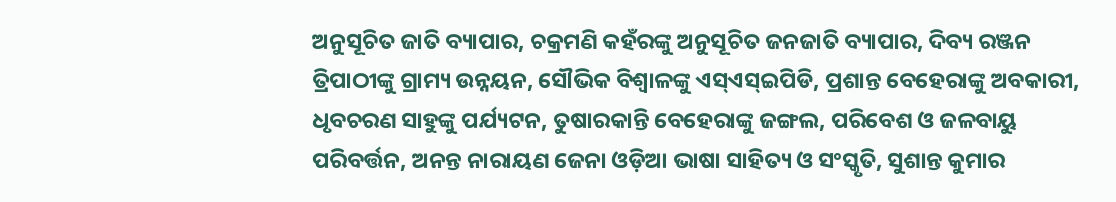ଅନୁସୂଚିତ ଜାତି ବ୍ୟାପାର, ଚକ୍ରମଣି କହଁରଙ୍କୁ ଅନୁସୂଚିତ ଜନଜାତି ବ୍ୟାପାର, ଦିବ୍ୟ ରଞ୍ଜନ ତ୍ରିପାଠୀଙ୍କୁ ଗ୍ରାମ୍ୟ ଉନ୍ନୟନ, ସୌଭିକ ବିଶ୍ୱାଳଙ୍କୁ ଏସ୍ଏସ୍ଇପିଡି, ପ୍ରଶାନ୍ତ ବେହେରାଙ୍କୁ ଅବକାରୀ, ଧୃବଚରଣ ସାହୁଙ୍କୁ ପର୍ଯ୍ୟଟନ, ତୁଷାରକାନ୍ତି ବେହେରାଙ୍କୁ ଜଙ୍ଗଲ, ପରିବେଶ ଓ ଜଳବାୟୁ ପରିବର୍ତ୍ତନ, ଅନନ୍ତ ନାରାୟଣ ଜେନା ଓଡ଼ିଆ ଭାଷା ସାହିତ୍ୟ ଓ ସଂସ୍କୃତି, ସୁଶାନ୍ତ କୁମାର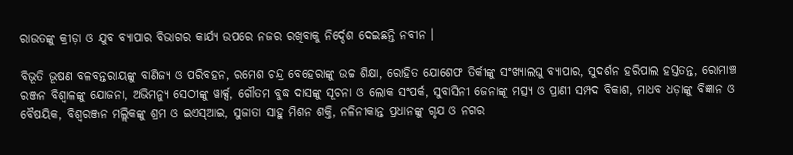ରାଉତଙ୍କୁ କ୍ରୀଡ଼ା ଓ ଯୁବ ବ୍ୟାପାର ବିଭାଗର କାର୍ଯ୍ୟ ଉପରେ ନଜର ରଖିବାକୁ ନିର୍ଦ୍ଦେଶ ଦେଇଛନ୍ତି ନବୀନ ।

ବିଭୂତି ଭୂଷଣ ବଳବନ୍ତରାୟଙ୍କୁ ବାଣିଜ୍ୟ ଓ ପରିବହନ, ରମେଶ ଚନ୍ଦ୍ର ବେହେରାଙ୍କୁ ଉଚ୍ଚ ଶିକ୍ଷା, ରୋହିତ ଯୋଶେଫ ତିର୍କୀଙ୍କୁ ସଂଖ୍ୟାଲଘୁ ବ୍ୟାପାର, ସୁଦର୍ଶନ ହରିପାଲ ହସ୍ତତନ୍ତ, ରୋମାଞ୍ଚ ରଞ୍ଜନ ବିଶ୍ୱାଳଙ୍କୁ ଯୋଜନା, ଅଭିମନ୍ୟୁ ସେଠୀଙ୍କୁ ୱାର୍କ୍ସ, ଗୌତମ ବୁଦ୍ଧ ଦାସଙ୍କୁ ସୂଚନା ଓ ଲୋକ ସଂପର୍କ, ସୁବାସିନୀ ଜେନାଙ୍କୂ ମତ୍ସ୍ୟ ଓ ପ୍ରାଣୀ ସମ୍ପଦ ବିକାଶ, ମାଧବ ଧଡ଼ାଙ୍କୁ ବିଜ୍ଞାନ ଓ ବୈଷୟିକ, ବିଶ୍ୱରଞ୍ଜନ ମଲ୍ଲିକଙ୍କୁ ଶ୍ରମ ଓ ଇଏସ୍ଆଇ, ସୁଜାତା ସାହୁ ମିଶନ ଶକ୍ତି, ନଳିନୀକାନ୍ତ ପ୍ରଧାନଙ୍କୁ ଗୃଯ ଓ ନଗର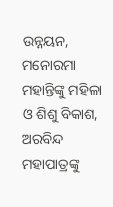ଉନ୍ନୟନ, ମନୋରମା ମହାନ୍ତିଙ୍କୁ ମହିଳା ଓ ଶିଶୁ ବିକାଶ, ଅରବିନ୍ଦ ମହାପାତ୍ରଙ୍କୁ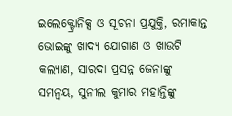ଇଲେକ୍ଟ୍ରୋନିକ୍ସ ଓ ସୂଚନା ପ୍ରଯୁକ୍ତି, ରମାକାନ୍ତ ଭୋଇଙ୍କୁ ଖାଦ୍ୟ ଯୋଗାଣ ଓ ଖାଉଟି କଲ୍ୟାଣ, ସାରଦା ପ୍ରସନ୍ନ ଜେନାଙ୍କୁ ସମନ୍ୱୟ, ସୁନୀଲ କୁମାର ମହାନ୍ତିଙ୍କୁ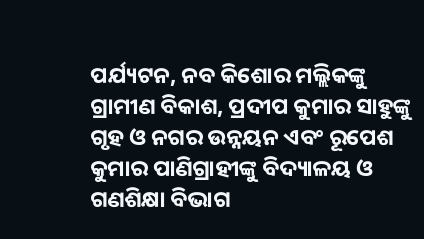ପର୍ଯ୍ୟଟନ, ନବ କିଶୋର ମଲ୍ଲିକଙ୍କୁ ଗ୍ରାମୀଣ ବିକାଶ, ପ୍ରଦୀପ କୁମାର ସାହୁଙ୍କୁ ଗୃହ ଓ ନଗର ଉନ୍ନୟନ ଏବଂ ରୂପେଶ କୁମାର ପାଣିଗ୍ରାହୀଙ୍କୁ ବିଦ୍ୟାଳୟ ଓ ଗଣଶିକ୍ଷା ବିଭାଗ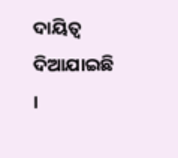ଦାୟିତ୍ୱ ଦିଆଯାଇଛି ।